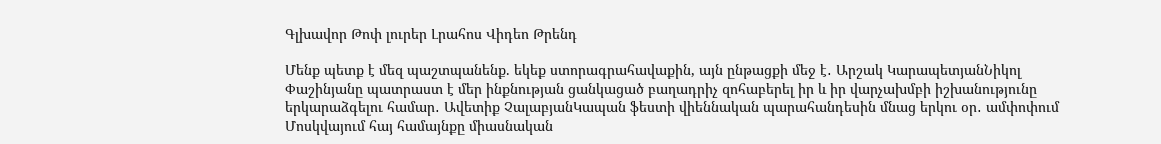Գլխավոր Թոփ լուրեր Լրահոս Վիդեո Թրենդ

Մենք պետք է մեզ պաշտպանենք. եկեք ստորագրահավաքին, այն ընթացքի մեջ է․ Արշակ ԿարապետյանՆիկոլ Փաշինյանը պատրաստ է մեր ինքնության ցանկացած բաղադրիչ զոհաբերել իր և իր վարչախմբի իշխանությունը երկարաձգելու համար․ Ավետիք ՉալաբյանԿապան ֆեստի վիեննական պարահանդեսին մնաց երկու օր․ ամփոփում Մոսկվայում հայ համայնքը միասնական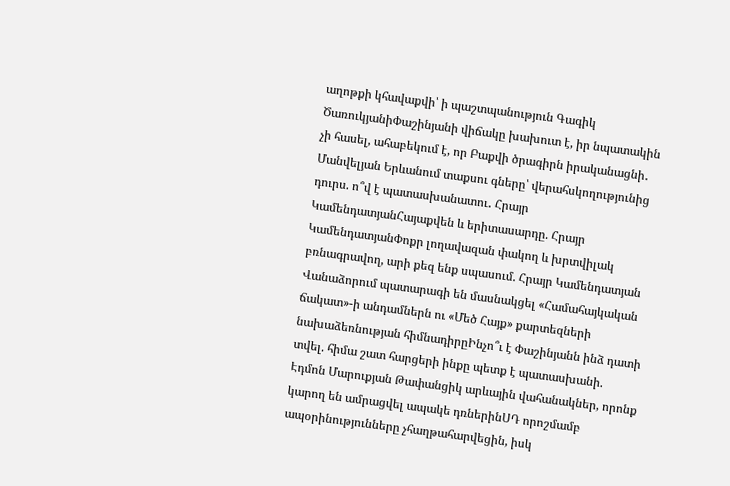աղոթքի կհավաքվի՝ ի պաշտպանություն Գագիկ ԾառուկյանիՓաշինյանի վիճակը խախուտ է, իր նպատակին չի հասել, ահաբեկում է, որ Բաքվի ծրագիրն իրականացնի․ Մանվելյան Երևանում տաքսու գները՝ վերահսկողությունից դուրս. ո՞վ է պատասխանատու․ Հրայր ԿամենդատյանՀայաքվեն և երիտասարդը. Հրայր ԿամենդատյանՓոքր լողավազան փակող և խրտվիլակ բռնագրավող, արի քեզ ենք սպասում. Հրայր Կամենդատյան Վանաձորում պատարագի են մասնակցել «Համահայկական ճակատ»-ի անդամներն ու «Մեծ Հայք» քարտեզների նախաձեռնության հիմնադիրըԻնչո՞ւ է Փաշինյանն ինձ դատի տվել. հիմա շատ հարցերի ինքը պետք է պատասխանի. Էդմոն Մարուքյան Թափանցիկ արևային վահանակներ, որոնք կարող են ամրացվել ապակե դռներինՍԴ որոշմամբ ապօրինությունները չհաղթահարվեցին, իսկ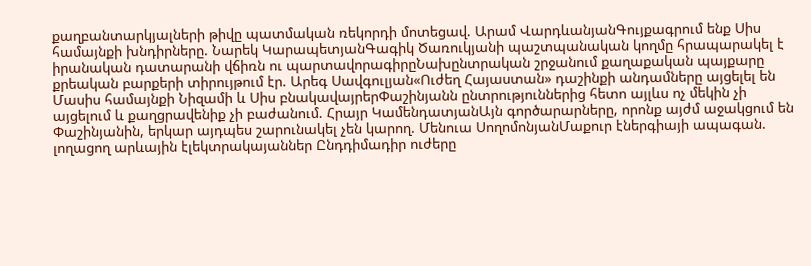քաղբանտարկյալների թիվը պատմական ռեկորդի մոտեցավ. Արամ ՎարդևանյանԳույքագրում ենք Սիս համայնքի խնդիրները. Նարեկ ԿարապետյանԳագիկ Ծառուկյանի պաշտպանական կողմը հրապարակել է իրանական դատարանի վճիռն ու պարտավորագիրըՆախընտրական շրջանում քաղաքական պայքարը քրեական բարքերի տիրույթում էր. Արեգ Սավգուլյան«Ուժեղ Հայաստան» դաշինքի անդամները այցելել են Մասիս համայնքի Նիզամի և Սիս բնակավայրերՓաշինյանն ընտրություններից հետո այլևս ոչ մեկին չի այցելում և քաղցրավենիք չի բաժանում. Հրայր ԿամենդատյանԱյն գործարարները, որոնք այժմ աջակցում են Փաշինյանին, երկար այդպես շարունակել չեն կարող. Մենուա ՍողոմոնյանՄաքուր էներգիայի ապագան. լողացող արևային էլեկտրակայաններ Ընդդիմադիր ուժերը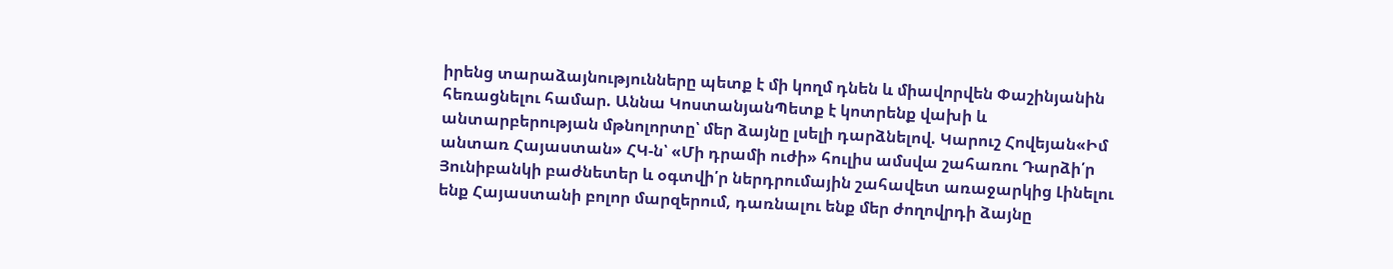իրենց տարաձայնությունները պետք է մի կողմ դնեն և միավորվեն Փաշինյանին հեռացնելու համար. Աննա ԿոստանյանՊետք է կոտրենք վախի և անտարբերության մթնոլորտը՝ մեր ձայնը լսելի դարձնելով. Կարուշ Հովեյան«Իմ անտառ Հայաստան» ՀԿ-ն՝ «Մի դրամի ուժի» հուլիս ամսվա շահառու Դարձի՛ր Յունիբանկի բաժնետեր և օգտվի՛ր ներդրումային շահավետ առաջարկից Լինելու ենք Հայաստանի բոլոր մարզերում, դառնալու ենք մեր ժողովրդի ձայնը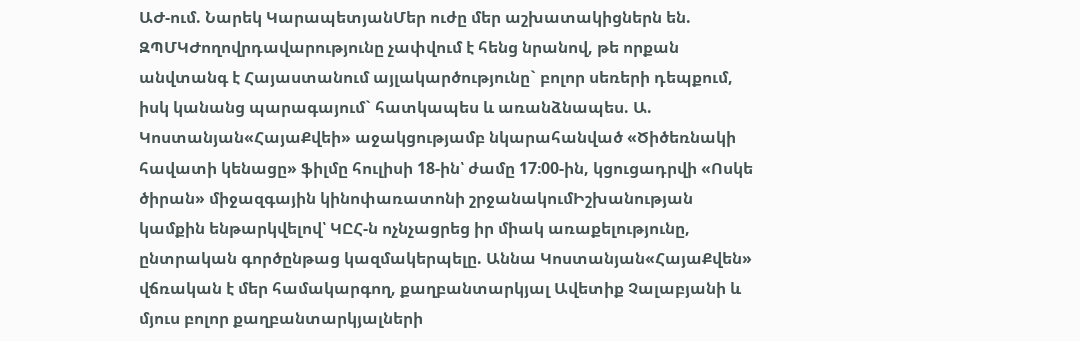ԱԺ-ում. Նարեկ ԿարապետյանՄեր ուժը մեր աշխատակիցներն են. ԶՊՄԿԺողովրդավարությունը չափվում է հենց նրանով, թե որքան անվտանգ է Հայաստանում այլակարծությունը` բոլոր սեռերի դեպքում, իսկ կանանց պարագայում` հատկապես և առանձնապես. Ա. Կոստանյան«ՀայաՔվեի» աջակցությամբ նկարահանված «Ծիծեռնակի հավատի կենացը» ֆիլմը հուլիսի 18-ին՝ ժամը 17։00-ին, կցուցադրվի «Ոսկե ծիրան» միջազգային կինոփառատոնի շրջանակումԻշխանության կամքին ենթարկվելով՝ ԿԸՀ-ն ոչնչացրեց իր միակ առաքելությունը, ընտրական գործընթաց կազմակերպելը. Աննա Կոստանյան«ՀայաՔվեն» վճռական է մեր համակարգող, քաղբանտարկյալ Ավետիք Չալաբյանի և մյուս բոլոր քաղբանտարկյալների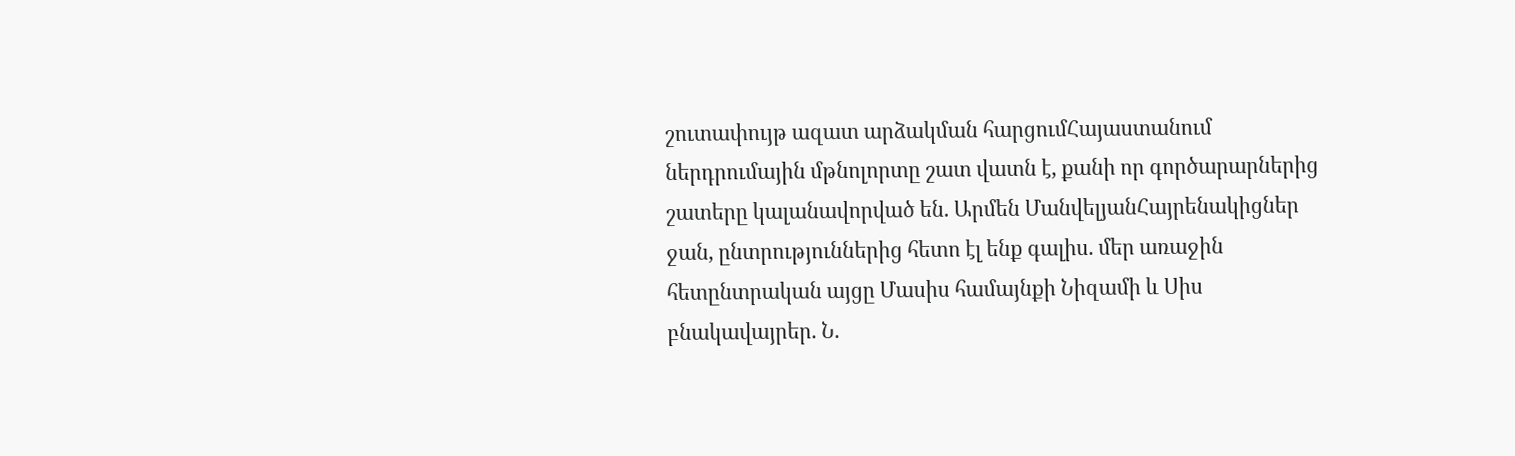շուտափույթ ազատ արձակման հարցումՀայաստանում ներդրումային մթնոլորտը շատ վատն է, քանի որ գործարարներից շատերը կալանավորված են. Արմեն ՄանվելյանՀայրենակիցներ ջան, ընտրություններից հետո էլ ենք գալիս. մեր առաջին հետընտրական այցը Մասիս համայնքի Նիզամի և Սիս բնակավայրեր. Ն.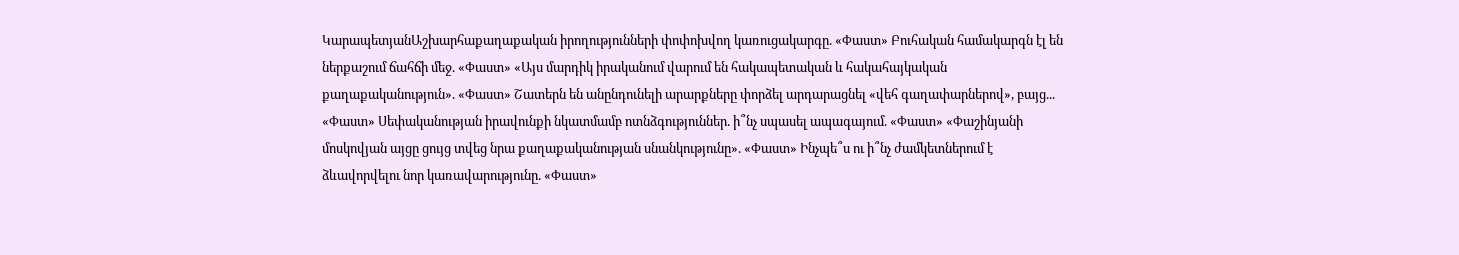ԿարապետյանԱշխարհաքաղաքական իրողությունների փոփոխվող կառուցակարգը. «Փաստ» Բուհական համակարգն էլ են ներքաշում ճահճի մեջ. «Փաստ» «Այս մարդիկ իրականում վարում են հակապետական և հակահայկական քաղաքականություն». «Փաստ» Շատերն են անընդունելի արարքները փորձել արդարացնել «վեհ գաղափարներով», բայց... «Փաստ» Սեփականության իրավունքի նկատմամբ ոտնձգություններ. ի՞նչ սպասել ապագայում. «Փաստ» «Փաշինյանի մոսկովյան այցը ցույց տվեց նրա քաղաքականության սնանկությունը». «Փաստ» Ինչպե՞ս ու ի՞նչ ժամկետներում է ձևավորվելու նոր կառավարությունը. «Փաստ»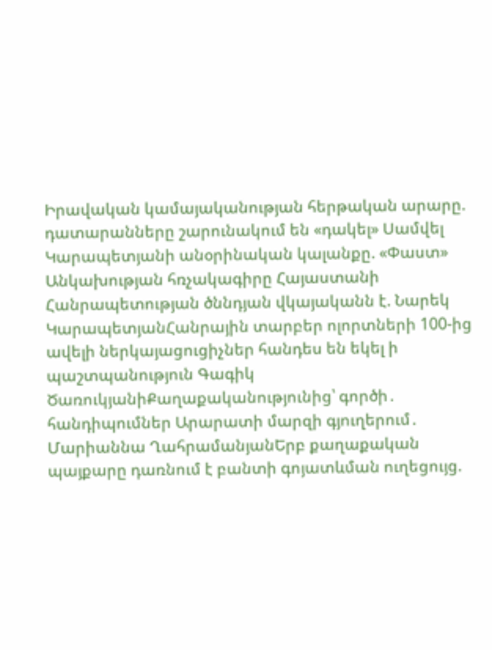Իրավական կամայականության հերթական արարը. դատարանները շարունակում են «դակել» Սամվել Կարապետյանի անօրինական կալանքը. «Փաստ» Անկախության հռչակագիրը Հայաստանի Հանրապետության ծննդյան վկայականն է. Նարեկ ԿարապետյանՀանրային տարբեր ոլորտների 100-ից ավելի ներկայացուցիչներ հանդես են եկել ի պաշտպանություն Գագիկ ԾառուկյանիՔաղաքականությունից՝ գործի․ հանդիպումներ Արարատի մարզի գյուղերում․ Մարիաննա ՂահրամանյանԵրբ քաղաքական պայքարը դառնում է բանտի գոյատևման ուղեցույց.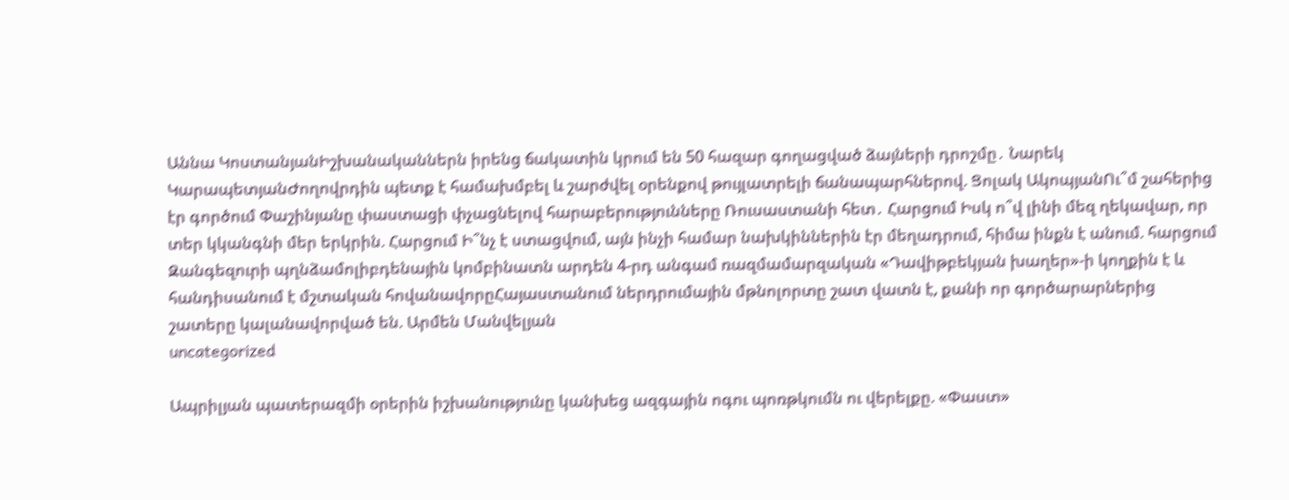Աննա ԿոստանյանԻշխանականներն իրենց ճակատին կրում են 50 հազար գողացված ձայների դրոշմը․ Նարեկ ԿարապետյանԺողովրդին պետք է համախմբել և շարժվել օրենքով թույլատրելի ճանապարհներով. Ցոլակ ԱկոպյանՈւ՞մ շահերից էր գործում Փաշինյանը փաստացի փչացնելով հարաբերությունները Ռուսաստանի հետ․ Հարցում Իսկ ո՞վ լինի մեզ ղեկավար, որ տեր կկանգնի մեր երկրին. Հարցում Ի՞նչ է ստացվում, այն ինչի համար նախկիններին էր մեղադրում, հիմա ինքն է անում. հարցում Զանգեզուրի պղնձամոլիբդենային կոմբինատն արդեն 4-րդ անգամ ռազմամարզական «Դավիթբեկյան խաղեր»-ի կողքին է և հանդիսանում է մշտական հովանավորըՀայաստանում ներդրումային մթնոլորտը շատ վատն է, քանի որ գործարարներից շատերը կալանավորված են. Արմեն Մանվելյան
uncategorized

Ապրիլյան պատերազմի օրերին իշխանությունը կանխեց ազգային ոգու պոռթկումն ու վերելքը. «Փաստ»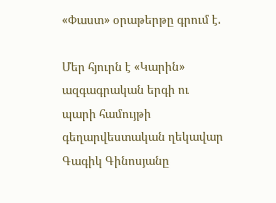«Փաստ» օրաթերթը գրում է.

Մեր հյուրն է «Կարին» ազգագրական երգի ու պարի համույթի գեղարվեստական ղեկավար Գագիկ Գինոսյանը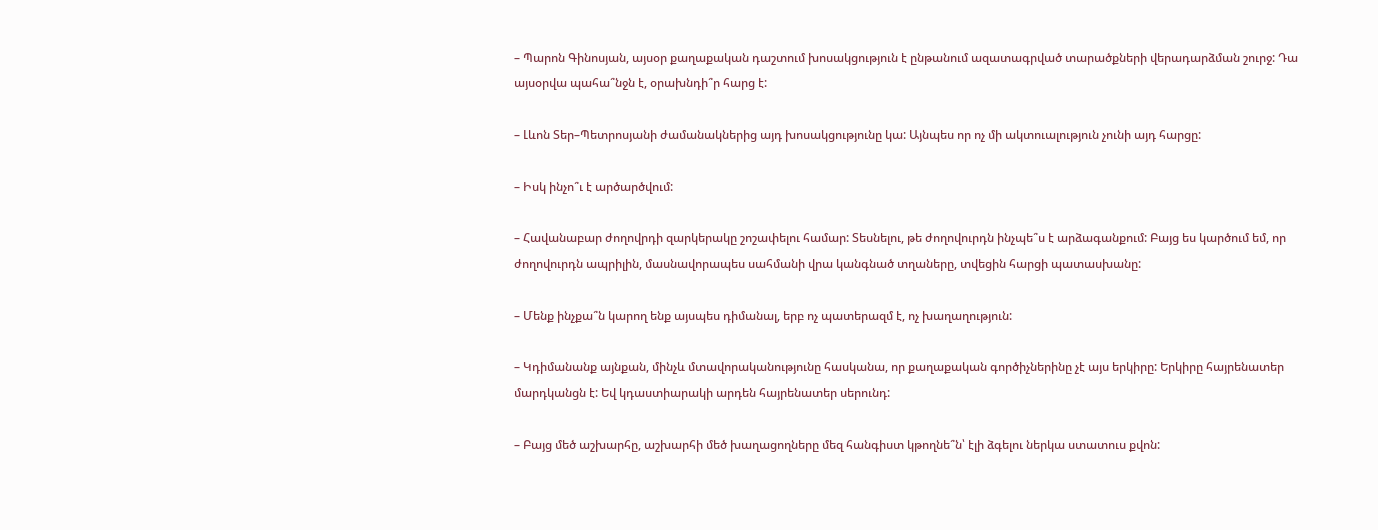– Պարոն Գինոսյան, այսօր քաղաքական դաշտում խոսակցություն է ընթանում ազատագրված տարածքների վերադարձման շուրջ: Դա այսօրվա պահա՞նջն է, օրախնդի՞ր հարց է:

– Լևոն Տեր–Պետրոսյանի ժամանակներից այդ խոսակցությունը կա: Այնպես որ ոչ մի ակտուալություն չունի այդ հարցը:

– Իսկ ինչո՞ւ է արծարծվում:

– Հավանաբար ժողովրդի զարկերակը շոշափելու համար: Տեսնելու, թե ժողովուրդն ինչպե՞ս է արձագանքում: Բայց ես կարծում եմ, որ ժողովուրդն ապրիլին, մասնավորապես սահմանի վրա կանգնած տղաները, տվեցին հարցի պատասխանը:

– Մենք ինչքա՞ն կարող ենք այսպես դիմանալ, երբ ոչ պատերազմ է, ոչ խաղաղություն:

– Կդիմանանք այնքան, մինչև մտավորականությունը հասկանա, որ քաղաքական գործիչներինը չէ այս երկիրը: Երկիրը հայրենատեր մարդկանցն է: Եվ կդաստիարակի արդեն հայրենատեր սերունդ:

– Բայց մեծ աշխարհը, աշխարհի մեծ խաղացողները մեզ հանգիստ կթողնե՞ն՝ էլի ձգելու ներկա ստատուս քվոն: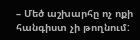– Մեծ աշխարհը ոչ ոքի հանգիստ չի թողնում: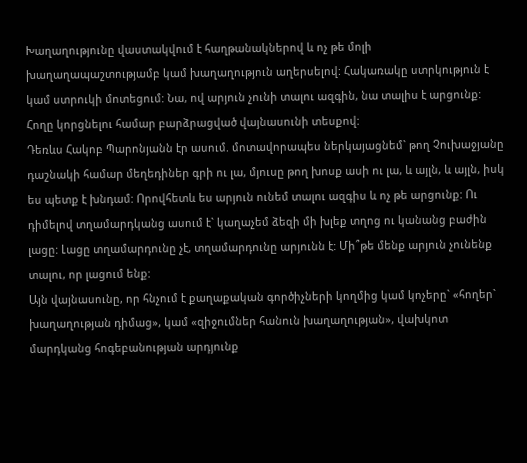Խաղաղությունը վաստակվում է հաղթանակներով և ոչ թե մոլի խաղաղապաշտությամբ կամ խաղաղություն աղերսելով: Հակառակը ստրկություն է կամ ստրուկի մոտեցում: Նա, ով արյուն չունի տալու ազգին, նա տալիս է արցունք: Հողը կորցնելու համար բարձրացված վայնասունի տեսքով:
Դեռևս Հակոբ Պարոնյանն էր ասում. մոտավորապես ներկայացնեմ` թող Չուխաջյանը դաշնակի համար մեղեդիներ գրի ու լա, մյուսը թող խոսք ասի ու լա, և այլն, և այլն, իսկ ես պետք է խնդամ: Որովհետև ես արյուն ունեմ տալու ազգիս և ոչ թե արցունք: Ու դիմելով տղամարդկանց ասում է` կաղաչեմ ձեզի մի խլեք տղոց ու կանանց բաժին լացը: Լացը տղամարդունը չէ, տղամարդունը արյունն է: Մի՞թե մենք արյուն չունենք տալու, որ լացում ենք:
Այն վայնասունը, որ հնչում է քաղաքական գործիչների կողմից կամ կոչերը` «հողեր` խաղաղության դիմաց», կամ «զիջումներ հանուն խաղաղության», վախկոտ մարդկանց հոգեբանության արդյունք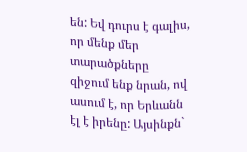են: Եվ դուրս է գալիս, որ մենք մեր տարածքները զիջում ենք նրան, ով ասում է, որ Երևանն էլ է իրենը: Այսինքն`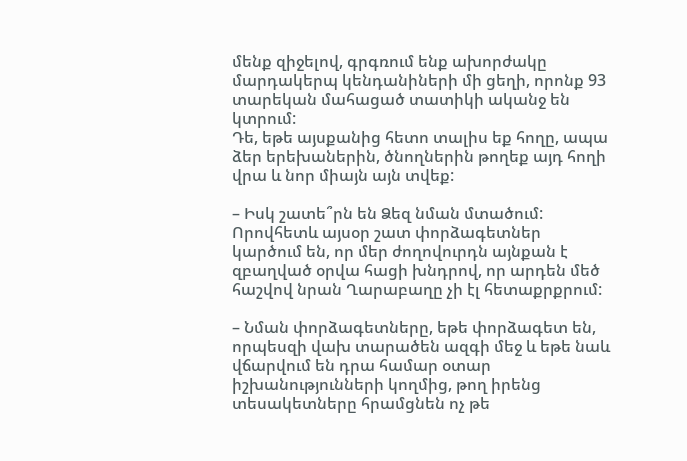մենք զիջելով, գրգռում ենք ախորժակը մարդակերպ կենդանիների մի ցեղի, որոնք 93 տարեկան մահացած տատիկի ականջ են կտրում:
Դե, եթե այսքանից հետո տալիս եք հողը, ապա ձեր երեխաներին, ծնողներին թողեք այդ հողի վրա և նոր միայն այն տվեք:

– Իսկ շատե՞րն են Ձեզ նման մտածում: Որովհետև այսօր շատ փորձագետներ կարծում են, որ մեր ժողովուրդն այնքան է զբաղված օրվա հացի խնդրով, որ արդեն մեծ հաշվով նրան Ղարաբաղը չի էլ հետաքրքրում:

– Նման փորձագետները, եթե փորձագետ են, որպեսզի վախ տարածեն ազգի մեջ և եթե նաև վճարվում են դրա համար օտար իշխանությունների կողմից, թող իրենց տեսակետները հրամցնեն ոչ թե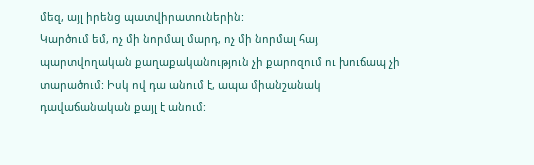մեզ, այլ իրենց պատվիրատուներին:
Կարծում եմ, ոչ մի նորմալ մարդ, ոչ մի նորմալ հայ պարտվողական քաղաքականություն չի քարոզում ու խուճապ չի տարածում: Իսկ ով դա անում է, ապա միանշանակ դավաճանական քայլ է անում: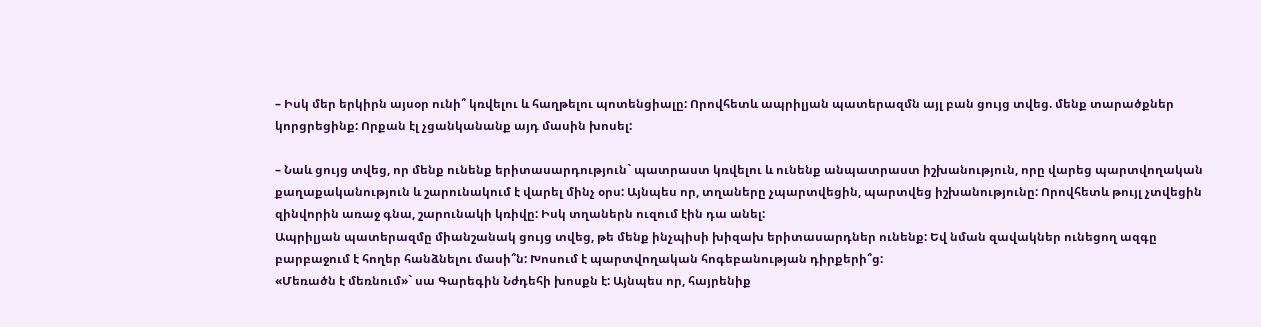– Իսկ մեր երկիրն այսօր ունի՞ կռվելու և հաղթելու պոտենցիալը: Որովհետև ապրիլյան պատերազմն այլ բան ցույց տվեց. մենք տարածքներ կորցրեցինք: Որքան էլ չցանկանանք այդ մասին խոսել:

– Նաև ցույց տվեց, որ մենք ունենք երիտասարդություն` պատրաստ կռվելու և ունենք անպատրաստ իշխանություն, որը վարեց պարտվողական քաղաքականություն և շարունակում է վարել մինչ օրս: Այնպես որ, տղաները չպարտվեցին, պարտվեց իշխանությունը: Որովհետև թույլ չտվեցին զինվորին առաջ գնա, շարունակի կռիվը: Իսկ տղաներն ուզում էին դա անել:
Ապրիլյան պատերազմը միանշանակ ցույց տվեց, թե մենք ինչպիսի խիզախ երիտասարդներ ունենք: Եվ նման զավակներ ունեցող ազգը բարբաջում է հողեր հանձնելու մասի՞ն: Խոսում է պարտվողական հոգեբանության դիրքերի՞ց:
«Մեռածն է մեռնում»` սա Գարեգին Նժդեհի խոսքն է: Այնպես որ, հայրենիք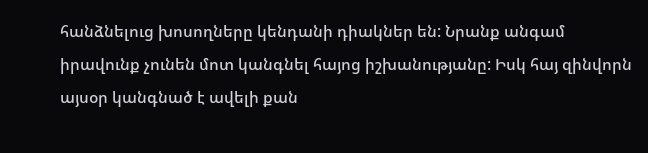հանձնելուց խոսողները կենդանի դիակներ են: Նրանք անգամ իրավունք չունեն մոտ կանգնել հայոց իշխանությանը: Իսկ հայ զինվորն այսօր կանգնած է ավելի քան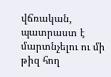վճռական, պատրաստ է մարտնչելու ու մի թիզ հող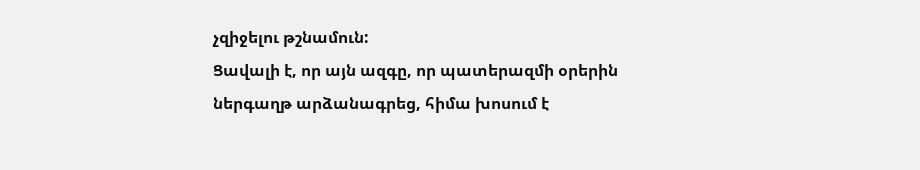չզիջելու թշնամուն:
Ցավալի է, որ այն ազգը, որ պատերազմի օրերին ներգաղթ արձանագրեց, հիմա խոսում է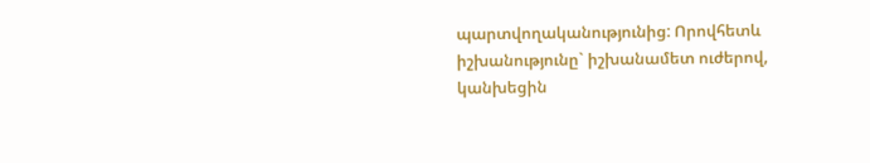պարտվողականությունից: Որովհետև իշխանությունը` իշխանամետ ուժերով, կանխեցին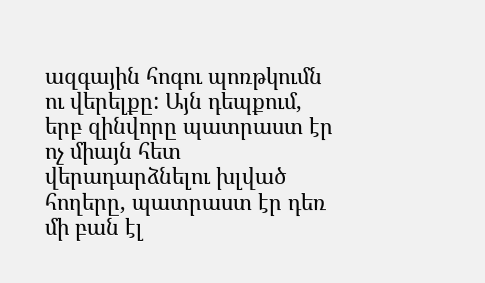ազգային հոգու պոռթկումն ու վերելքը: Այն դեպքում, երբ զինվորը պատրաստ էր ոչ միայն հետ վերադարձնելու խլված հողերը, պատրաստ էր դեռ մի բան էլ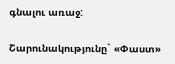գնալու առաջ:

Շարունակությունը` «Փաստ»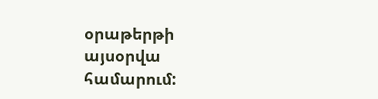օրաթերթի այսօրվա համարում: